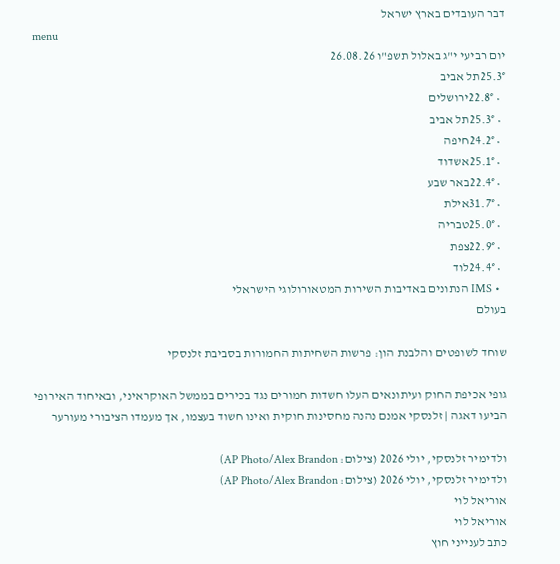דבר העובדים בארץ ישראל
menu
יום רביעי י"ג באלול תשפ"ו 26.08.26
25.3°תל אביב
  • 22.8°ירושלים
  • 25.3°תל אביב
  • 24.2°חיפה
  • 25.1°אשדוד
  • 22.4°באר שבע
  • 31.7°אילת
  • 25.0°טבריה
  • 22.9°צפת
  • 24.4°לוד
  • IMS הנתונים באדיבות השירות המטאורולוגי הישראלי
בעולם

שוחד לשופטים והלבנת הון: פרשות השחיתות החמורות בסביבת זלנסקי

גופי אכיפת החוק ועיתונאים העלו חשדות חמורים נגד בכירים בממשל האוקראיני, ובאיחוד האירופי הביעו דאגה | זלנסקי אמנם נהנה מחסינות חוקית ואינו חשוד בעצמו, אך מעמדו הציבורי מעורער

ולדימיר זלנסקי, יולי 2026 (צילום: AP Photo/Alex Brandon)
ולדימיר זלנסקי, יולי 2026 (צילום: AP Photo/Alex Brandon)
אוריאל לוי
אוריאל לוי
כתב לענייני חוץ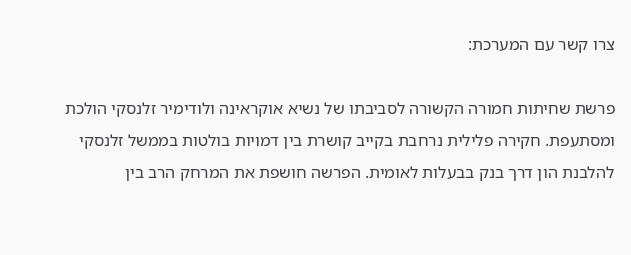צרו קשר עם המערכת:

פרשת שחיתות חמורה הקשורה לסביבתו של נשיא אוקראינה ולודימיר זלנסקי הולכת ומסתעפת. חקירה פלילית נרחבת בקייב קושרת בין דמויות בולטות בממשל זלנסקי להלבנת הון דרך בנק בבעלות לאומית. הפרשה חושפת את המרחק הרב בין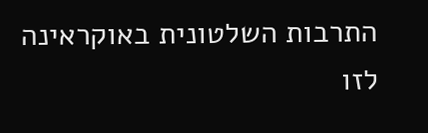התרבות השלטונית באוקראינה לזו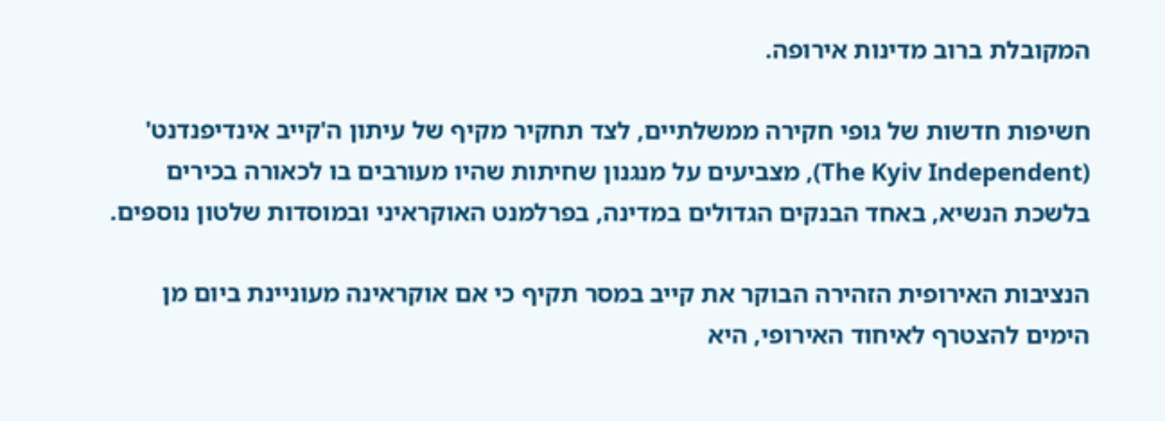המקובלת ברוב מדינות אירופה.

חשיפות חדשות של גופי חקירה ממשלתיים, לצד תחקיר מקיף של עיתון ה'קייב אינדיפנדנט' (The Kyiv Independent), מצביעים על מנגנון שחיתות שהיו מעורבים בו לכאורה בכירים בלשכת הנשיא, באחד הבנקים הגדולים במדינה, בפרלמנט האוקראיני ובמוסדות שלטון נוספים.

הנציבות האירופית הזהירה הבוקר את קייב במסר תקיף כי אם אוקראינה מעוניינת ביום מן הימים להצטרף לאיחוד האירופי, היא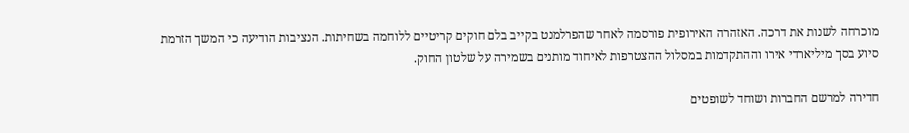מוכרחה לשנות את דרכה. האזהרה האירופית פורסמה לאחר שהפרלמנט בקייב בלם חוקים קריטיים ללוחמה בשחיתות. הנציבות הודיעה כי המשך הזרמת סיוע בסך מיליארדי אירו וההתקדמות במסלול ההצטרפות לאיחוד מותנים בשמירה על שלטון החוק.

חדירה למרשם החברות ושוחד לשופטים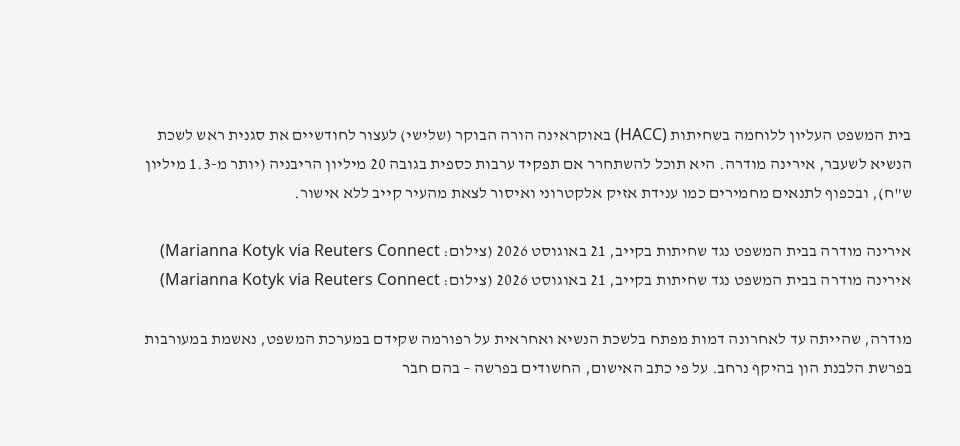בית המשפט העליון ללוחמה בשחיתות (HACC) באוקראינה הורה הבוקר (שלישי) לעצור לחודשיים את סגנית ראש לשכת הנשיא לשעבר, אירינה מודרה. היא תוכל להשתחרר אם תפקיד ערבות כספית בגובה 20 מיליון הריבניה (יותר מ-1.3 מיליון ש"ח), ובכפוף לתנאים מחמירים כמו ענידת אזיק אלקטרוני ואיסור לצאת מהעיר קייב ללא אישור.

אירינה מודרה בבית המשפט נגד שחיתות בקייב, 21 באוגוסט 2026 (צילום: Marianna Kotyk via Reuters Connect)
אירינה מודרה בבית המשפט נגד שחיתות בקייב, 21 באוגוסט 2026 (צילום: Marianna Kotyk via Reuters Connect)

מודרה, שהייתה עד לאחרונה דמות מפתח בלשכת הנשיא ואחראית על רפורמה שקידם במערכת המשפט, נאשמת במעורבות בפרשת הלבנת הון בהיקף נרחב. על פי כתב האישום, החשודים בפרשה – בהם חבר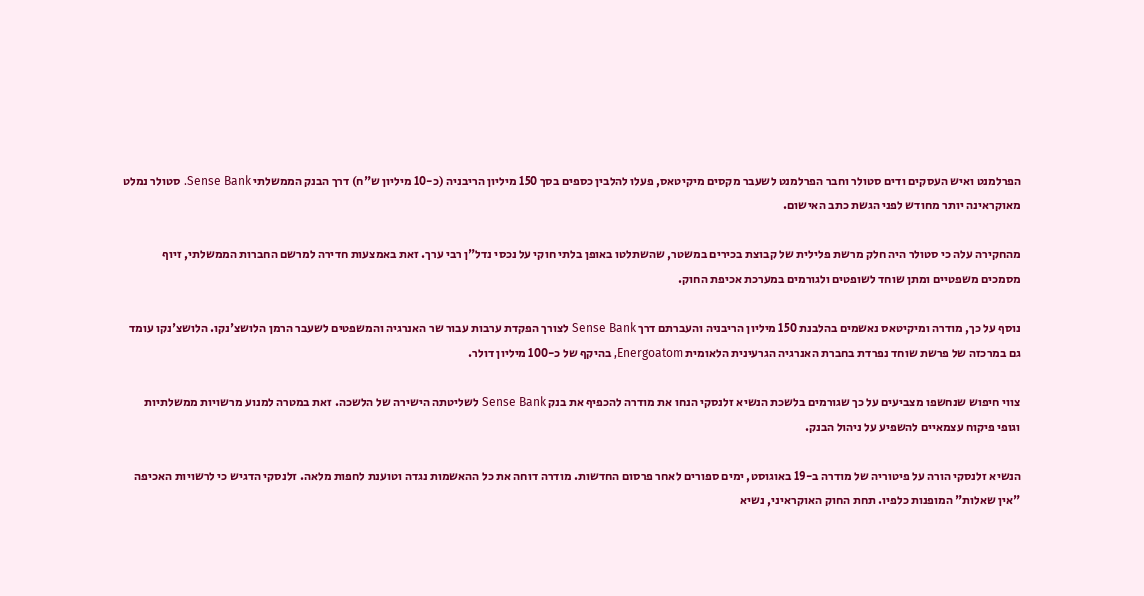הפרלמנט ואיש העסקים ודים סטולר וחבר הפרלמנט לשעבר מקסים מיקיטאס, פעלו להלבין כספים בסך 150 מיליון הריבניה (כ-10 מיליון ש"ח) דרך הבנק הממשלתי Sense Bank. סטולר נמלט מאוקראינה יותר מחודש לפני הגשת כתב האישום.

מהחקירה עלה כי סטולר היה חלק מרשת פלילית של קבוצת בכירים במשטר, שהשתלטו באופן בלתי חוקי על נכסי נדל"ן רבי ערך. זאת באמצעות חדירה למרשם החברות הממשלתי, זיוף מסמכים משפטיים ומתן שוחד לשופטים ולגורמים במערכת אכיפת החוק.

נוסף על כך, מודרה ומיקיטאס נאשמים בהלבנת 150 מיליון הריבניה והעברתם דרך Sense Bank לצורך הפקדת ערבות עבור שר האנרגיה והמשפטים לשעבר הרמן הלושצ'נקו. הלושצ'נקו עומד גם במרכזה של פרשת שוחד נפרדת בחברת האנרגיה הגרעינית הלאומית Energoatom, בהיקף של כ-100 מיליון דולר.

צווי חיפוש שנחשפו מצביעים על כך שגורמים בלשכת הנשיא זלנסקי הנחו את מודרה להכפיף את בנק Sense Bank לשליטתה הישירה של הלשכה. זאת במטרה למנוע מרשויות ממשלתיות וגופי פיקוח עצמאיים להשפיע על ניהול הבנק.

הנשיא זלנסקי הורה על פיטוריה של מודרה ב-19 באוגוסט, ימים ספורים לאחר פרסום החדשות. מודרה דוחה את כל ההאשמות נגדה וטוענת לחפות מלאה. זלנסקי הדגיש כי לרשויות האכיפה "אין שאלות" המופנות כלפיו. תחת החוק האוקראיני, נשיא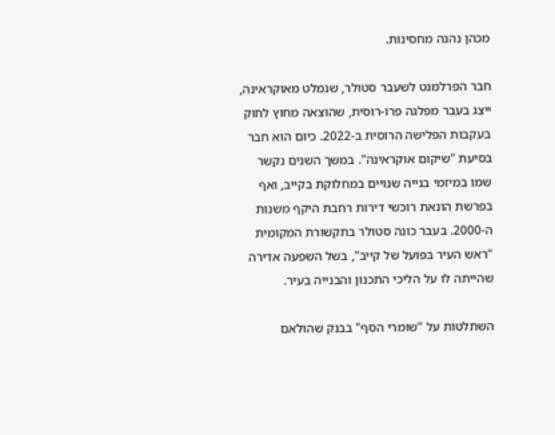מכהן נהנה מחסינות.

חבר הפרלמנט לשעבר סטולר, שנמלט מאוקראינה, ייצג בעבר מפלגה פרו-רוסית, שהוצאה מחוץ לחוק בעקבות הפלישה הרוסית ב-2022. כיום הוא חבר בסיעת "שיקום אוקראינה". במשך השנים נקשר שמו במיזמי בנייה שנויים במחלוקת בקייב, ואף בפרשת הונאת רוכשי דירות רחבת היקף משנות ה-2000. בעבר כונה סטולר בתקשורת המקומית "ראש העיר בפועל של קייב", בשל השפעה אדירה שהייתה לו על הליכי התכנון והבנייה בעיר.

השתלטות על "שומרי הסף" בבנק שהולאם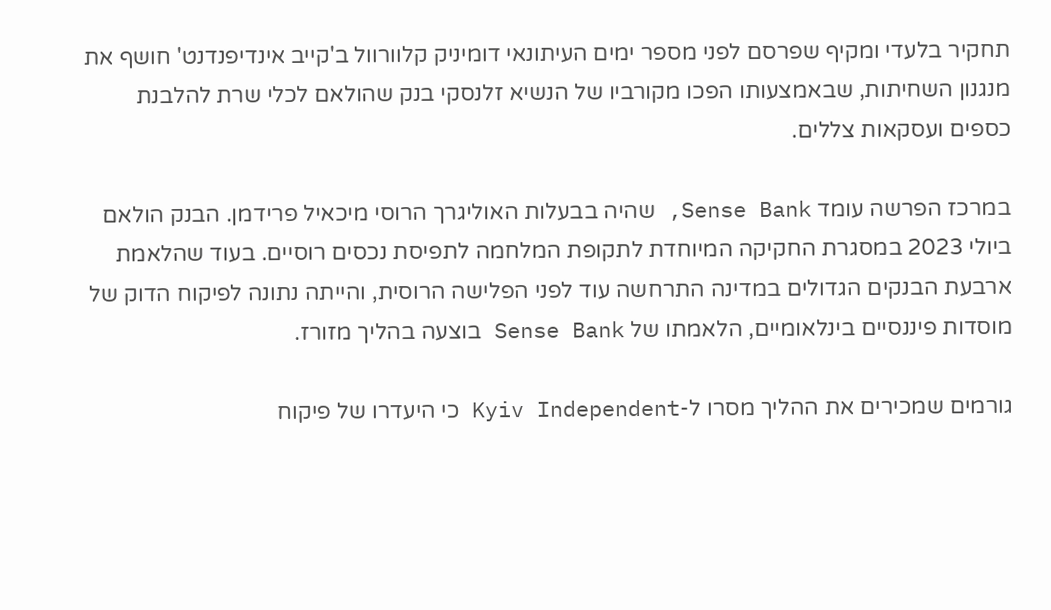תחקיר בלעדי ומקיף שפרסם לפני מספר ימים העיתונאי דומיניק קלוורוול ב'קייב אינדיפנדנט' חושף את מנגנון השחיתות, שבאמצעותו הפכו מקורביו של הנשיא זלנסקי בנק שהולאם לכלי שרת להלבנת כספים ועסקאות צללים.

במרכז הפרשה עומד Sense Bank, שהיה בבעלות האוליגרך הרוסי מיכאיל פרידמן. הבנק הולאם ביולי 2023 במסגרת החקיקה המיוחדת לתקופת המלחמה לתפיסת נכסים רוסיים. בעוד שהלאמת ארבעת הבנקים הגדולים במדינה התרחשה עוד לפני הפלישה הרוסית, והייתה נתונה לפיקוח הדוק של מוסדות פיננסיים בינלאומיים, הלאמתו של Sense Bank בוצעה בהליך מזורז.

גורמים שמכירים את ההליך מסרו ל-Kyiv Independent כי היעדרו של פיקוח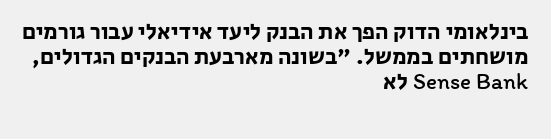בינלאומי הדוק הפך את הבנק ליעד אידיאלי עבור גורמים מושחתים בממשל. "בשונה מארבעת הבנקים הגדולים, Sense Bank לא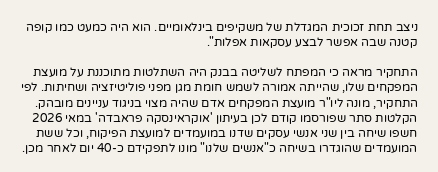ניצב תחת זכוכית המגדלת של משקיפים בינלאומיים. הוא היה כמעט כמו קופה קטנה שבה אפשר לבצע עסקאות אפלות".

התחקיר מראה כי המפתח לשליטה בבנק היה השתלטות מתוכננת על מועצת המפקחים שלו, שהייתה אמורה לשמש חומת מגן מפני פוליטיזציה ושחיתות. לפי התחקיר, מונה ליו"ר מועצת המפקחים אדם שהיה מצוי בניגוד עניינים מובהק. הקלטות סתר שפורסמו קודם לכן בעיתון 'אוקראינסקה פראבדה' במאי 2026 חשפו שיחה בין שני אנשי עסקים שדנו במועמדים למועצת הפיקוח, וכל ששת המועמדים שהוגדרו בשיחה כ"אנשים שלנו" מונו לתפקידם כ-40 יום לאחר מכן.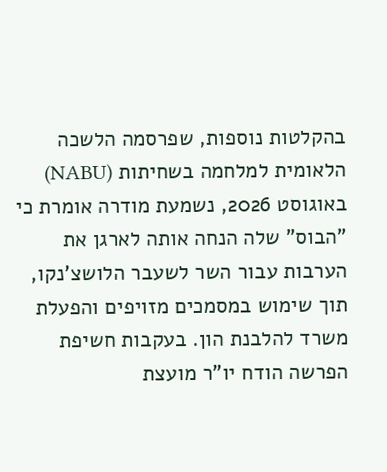בהקלטות נוספות, שפרסמה הלשכה הלאומית למלחמה בשחיתות (NABU) באוגוסט 2026, נשמעת מודרה אומרת כי "הבוס" שלה הנחה אותה לארגן את הערבות עבור השר לשעבר הלושצ'נקו, תוך שימוש במסמכים מזויפים והפעלת משרד להלבנת הון. בעקבות חשיפת הפרשה הודח יו"ר מועצת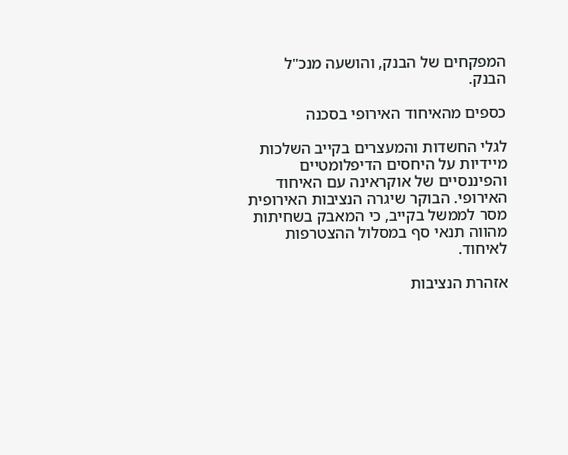המפקחים של הבנק, והושעה מנכ"ל הבנק.

כספים מהאיחוד האירופי בסכנה

לגלי החשדות והמעצרים בקייב השלכות מיידיות על היחסים הדיפלומטיים והפיננסיים של אוקראינה עם האיחוד האירופי. הבוקר שיגרה הנציבות האירופית מסר לממשל בקייב, כי המאבק בשחיתות מהווה תנאי סף במסלול ההצטרפות לאיחוד.

אזהרת הנציבות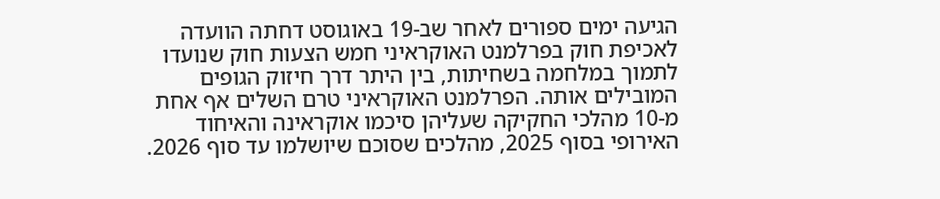הגיעה ימים ספורים לאחר שב-19 באוגוסט דחתה הוועדה לאכיפת חוק בפרלמנט האוקראיני חמש הצעות חוק שנועדו לתמוך במלחמה בשחיתות, בין היתר דרך חיזוק הגופים המובילים אותה. הפרלמנט האוקראיני טרם השלים אף אחת מ-10 מהלכי החקיקה שעליהן סיכמו אוקראינה והאיחוד האירופי בסוף 2025, מהלכים שסוכם שיושלמו עד סוף 2026.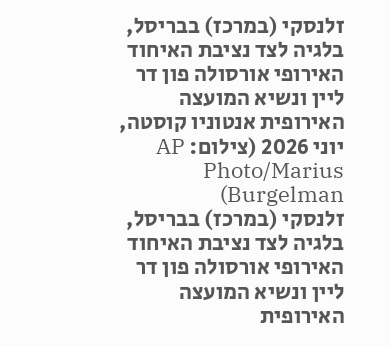זלנסקי (במרכז) בבריסל, בלגיה לצד נציבת האיחוד האירופי אורסולה פון דר ליין ונשיא המועצה האירופית אנטוניו קוסטה, יוני 2026 (צילום: AP Photo/Marius Burgelman)
זלנסקי (במרכז) בבריסל, בלגיה לצד נציבת האיחוד האירופי אורסולה פון דר ליין ונשיא המועצה האירופית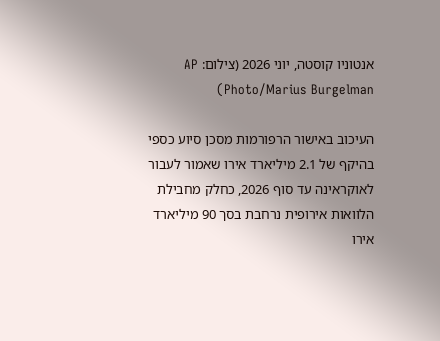אנטוניו קוסטה, יוני 2026 (צילום: AP Photo/Marius Burgelman)

העיכוב באישור הרפורמות מסכן סיוע כספי בהיקף של 2.1 מיליארד אירו שאמור לעבור לאוקראינה עד סוף 2026, כחלק מחבילת הלוואות אירופית נרחבת בסך 90 מיליארד אירו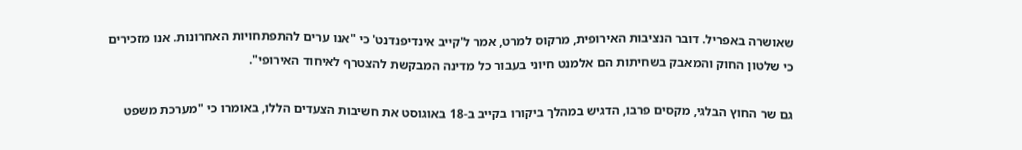שאושרה באפריל. דובר הנציבות האירופית, מרקוס למרט, אמר ל'קייב אינדיפנדנט' כי "אנו ערים להתפתחויות האחרונות. אנו מזכירים כי שלטון החוק והמאבק בשחיתות הם אלמנט חיוני בעבור כל מדינה המבקשת להצטרף לאיחוד האירופי".

גם שר החוץ הבלגי, מקסים פרבו, הדגיש במהלך ביקורו בקייב ב-18 באוגוסט את חשיבות הצעדים הללו, באומרו כי "מערכת משפט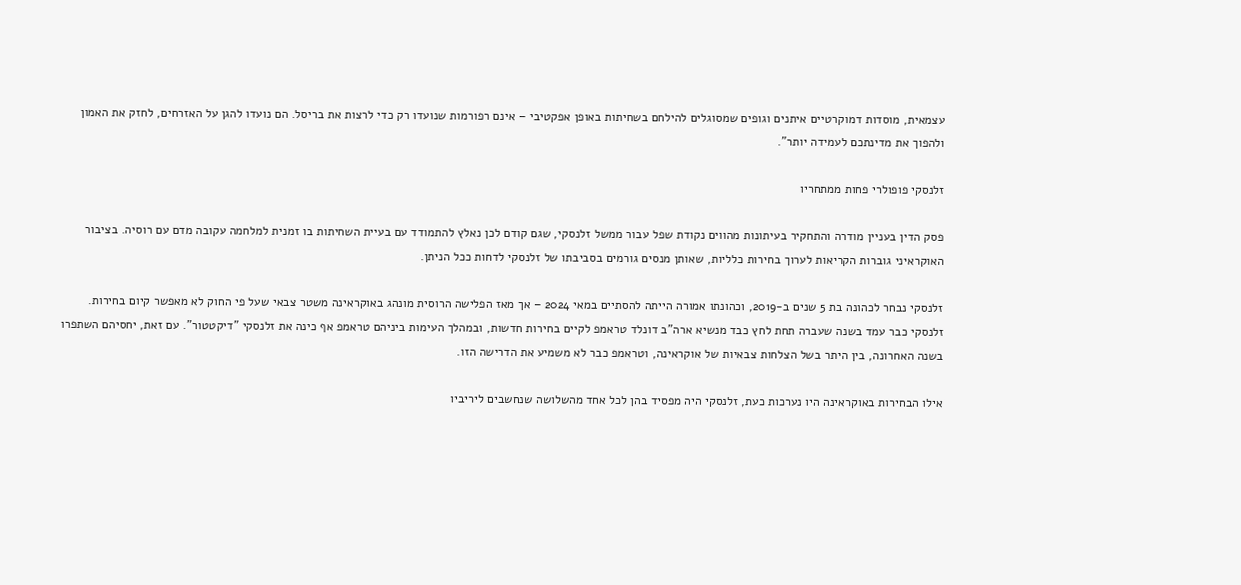עצמאית, מוסדות דמוקרטיים איתנים וגופים שמסוגלים להילחם בשחיתות באופן אפקטיבי – אינם רפורמות שנועדו רק כדי לרצות את בריסל. הם נועדו להגן על האזרחים, לחזק את האמון ולהפוך את מדינתכם לעמידה יותר".

זלנסקי פופולרי פחות ממתחריו

פסק הדין בעניין מודרה והתחקיר בעיתונות מהווים נקודת שפל עבור ממשל זלנסקי, שגם קודם לכן נאלץ להתמודד עם בעיית השחיתות בו זמנית למלחמה עקובה מדם עם רוסיה. בציבור האוקראיני גוברות הקריאות לערוך בחירות כלליות, שאותן מנסים גורמים בסביבתו של זלנסקי לדחות ככל הניתן.

זלנסקי נבחר לכהונה בת 5 שנים ב-2019, וכהונתו אמורה הייתה להסתיים במאי 2024 – אך מאז הפלישה הרוסית מונהג באוקראינה משטר צבאי שעל פי החוק לא מאפשר קיום בחירות. זלנסקי כבר עמד בשנה שעברה תחת לחץ כבד מנשיא ארה"ב דונלד טראמפ לקיים בחירות חדשות, ובמהלך העימות ביניהם טראמפ אף כינה את זלנסקי "דיקטטור". עם זאת, יחסיהם השתפרו בשנה האחרונה, בין היתר בשל הצלחות צבאיות של אוקראינה, וטראמפ כבר לא משמיע את הדרישה הזו.

אילו הבחירות באוקראינה היו נערכות כעת, זלנסקי היה מפסיד בהן לכל אחד מהשלושה שנחשבים ליריביו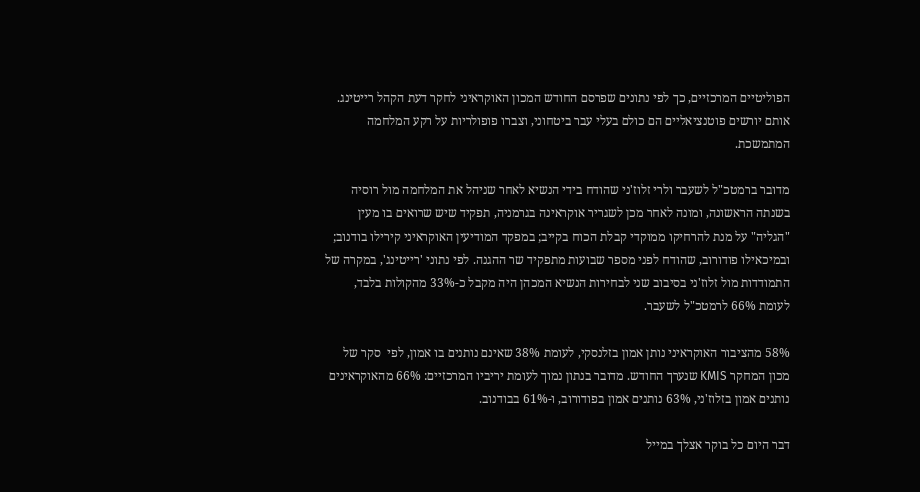הפוליטיים המרכזיים, כך לפי נתונים שפרסם החודש המכון האוקראיני לחקר דעת הקהל רייטינג. אותם יורשים פוטנציאליים הם כולם בעלי עבר ביטחוני, וצברו פופולריות על רקע המלחמה המתמשכת.

מדובר ברמטכ"ל לשעבר ולרי זלוז'ני שהודח בידי הנשיא לאחר שניהל את המלחמה מול רוסיה בשנתה הראשונה, ומונה לאחר מכן לשגריר אוקראינה בגרמניה, תפקיד שיש שרואים בו מעין "הגליה" על מנת להרחיקו ממוקדי קבלת הכוח בקייב; במפקד המודיעין האוקראיני קירילו בודנוב; ובמיכאילו פודורוב, שהודח לפני מספר שבועות מתפקיד שר ההגנה. לפי נתוני 'רייטינג', במקרה של התמודדות מול זלוז'ני בסיבוב שני לבחירות הנשיא המכהן היה מקבל כ-33% מהקולות בלבד, לעומת 66% לרמטכ"ל לשעבר.

58% מהציבור האוקראיני נותן אמון בזלנסקי, לעומת 38% שאינם נותנים בו אמון, לפי  סקר של מכון המחקר KMIS שנערך החודש. מדובר בנתון נמוך לעומת יריביו המרכזיים: 66% מהאוקראינים נותנים אמון בזלוז'ני, 63% נותנים אמון בפודורוב, ו-61% בבודנוב.

דבר היום כל בוקר אצלך במייל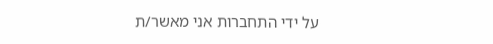על ידי התחברות אני מאשר/ת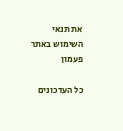את תנאי השימוש באתר
פעמון

כל העדכונים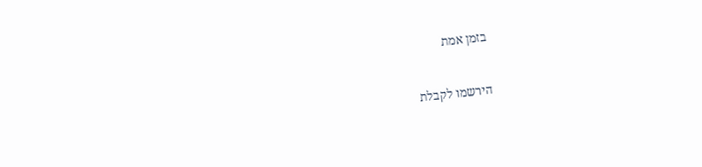בזמן אמת

הירשמו לקבלת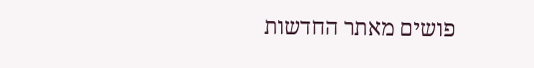פושים מאתר החדשות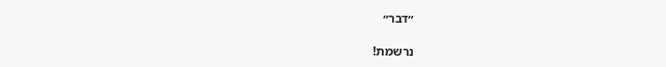״דבר״

נרשמת!